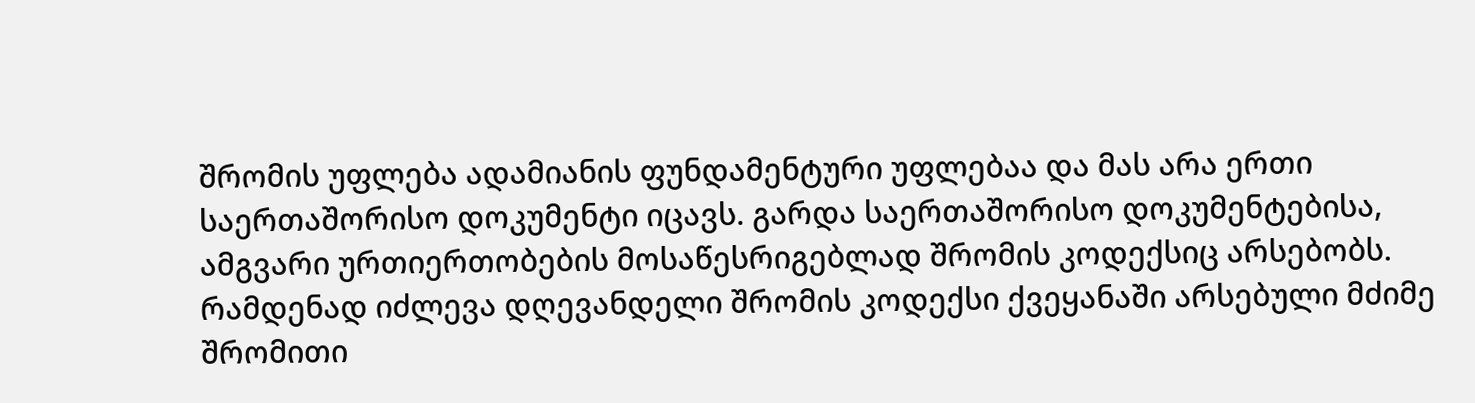შრომის უფლება ადამიანის ფუნდამენტური უფლებაა და მას არა ერთი საერთაშორისო დოკუმენტი იცავს. გარდა საერთაშორისო დოკუმენტებისა, ამგვარი ურთიერთობების მოსაწესრიგებლად შრომის კოდექსიც არსებობს. რამდენად იძლევა დღევანდელი შრომის კოდექსი ქვეყანაში არსებული მძიმე შრომითი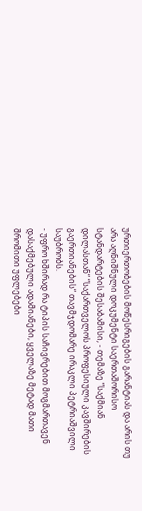ურთიერთობების მოწესრიგების გარანტიას და არის თუ არა აღნიშნული დოკუმენტი საერთაშორისო სტანდარტების შესაბამისი, - თემაზე “საქმიან დილასთან“ “საქართველოს პროფესიული კავშირების გაერთიანების“ თავმჯდომარე ირაკლი პეტრიაშვილი საუბრობს.
- უფრო ხშირად რა ტიპის საჩივრებით მოგმართავენ დასაქმებული ადამიანები, ყველაზე მეტად მათი შრომითი უფლებები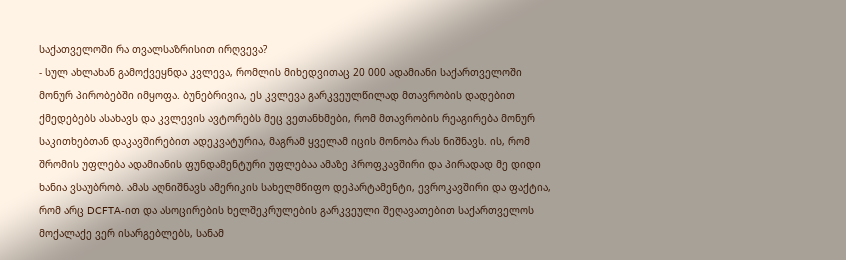საქათველოში რა თვალსაზრისით ირღვევა?
- სულ ახლახან გამოქვეყნდა კვლევა, რომლის მიხედვითაც 20 000 ადამიანი საქართველოში მონურ პირობებში იმყოფა. ბუნებრივია, ეს კვლევა გარკვეულწილად მთავრობის დადებით ქმედებებს ასახავს და კვლევის ავტორებს მეც ვეთანხმები, რომ მთავრობის რეაგირება მონურ საკითხებთან დაკავშირებით ადეკვატურია, მაგრამ ყველამ იცის მონობა რას ნიშნავს. ის, რომ შრომის უფლება ადამიანის ფუნდამენტური უფლებაა ამაზე პროფკავშირი და პირადად მე დიდი ხანია ვსაუბრობ. ამას აღნიშნავს ამერიკის სახელმწიფო დეპარტამენტი, ევროკავშირი და ფაქტია, რომ არც DCFTA-ით და ასოცირების ხელშეკრულების გარკვეული შეღავათებით საქართველოს მოქალაქე ვერ ისარგებლებს, სანამ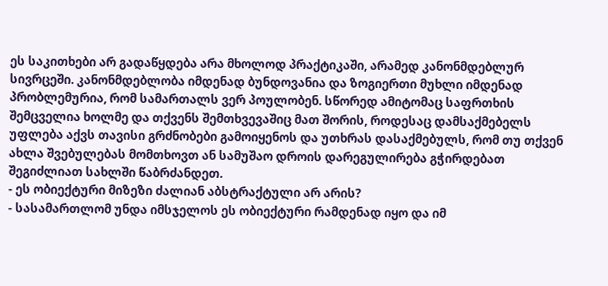ეს საკითხები არ გადაწყდება არა მხოლოდ პრაქტიკაში, არამედ კანონმდებლურ სივრცეში. კანონმდებლობა იმდენად ბუნდოვანია და ზოგიერთი მუხლი იმდენად პრობლემურია, რომ სამართალს ვერ პოულობენ. სწორედ ამიტომაც საფრთხის შემცველია ხოლმე და თქვენს შემთხვევაშიც მათ შორის, როდესაც დამსაქმებელს უფლება აქვს თავისი გრძნობები გამოიყენოს და უთხრას დასაქმებულს, რომ თუ თქვენ ახლა შვებულებას მომთხოვთ ან სამუშაო დროის დარეგულირება გჭირდებათ შეგიძლიათ სახლში წაბრძანდეთ.
- ეს ობიექტური მიზეზი ძალიან აბსტრაქტული არ არის?
- სასამართლომ უნდა იმსჯელოს ეს ობიექტური რამდენად იყო და იმ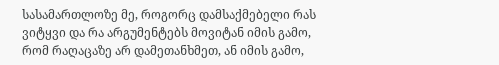სასამართლოზე მე, როგორც დამსაქმებელი რას ვიტყვი და რა არგუმენტებს მოვიტან იმის გამო, რომ რაღაცაზე არ დამეთანხმეთ, ან იმის გამო,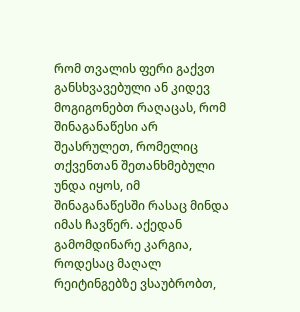რომ თვალის ფერი გაქვთ განსხვავებული ან კიდევ მოგიგონებთ რაღაცას, რომ შინაგანაწესი არ შეასრულეთ, რომელიც თქვენთან შეთანხმებული უნდა იყოს, იმ შინაგანაწესში რასაც მინდა იმას ჩავწერ. აქედან გამომდინარე კარგია, როდესაც მაღალ რეიტინგებზე ვსაუბრობთ,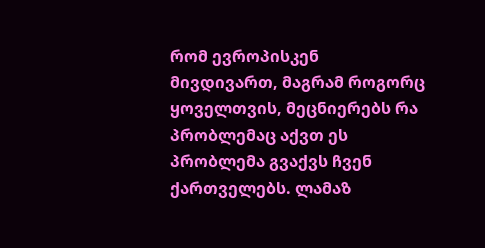რომ ევროპისკენ მივდივართ, მაგრამ როგორც ყოველთვის, მეცნიერებს რა პრობლემაც აქვთ ეს პრობლემა გვაქვს ჩვენ ქართველებს. ლამაზ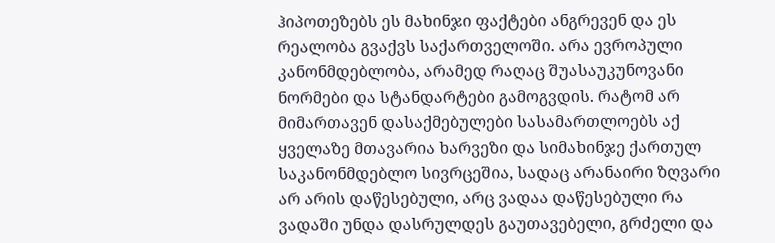ჰიპოთეზებს ეს მახინჯი ფაქტები ანგრევენ და ეს რეალობა გვაქვს საქართველოში. არა ევროპული კანონმდებლობა, არამედ რაღაც შუასაუკუნოვანი ნორმები და სტანდარტები გამოგვდის. რატომ არ მიმართავენ დასაქმებულები სასამართლოებს აქ ყველაზე მთავარია ხარვეზი და სიმახინჯე ქართულ საკანონმდებლო სივრცეშია, სადაც არანაირი ზღვარი არ არის დაწესებული, არც ვადაა დაწესებული რა ვადაში უნდა დასრულდეს გაუთავებელი, გრძელი და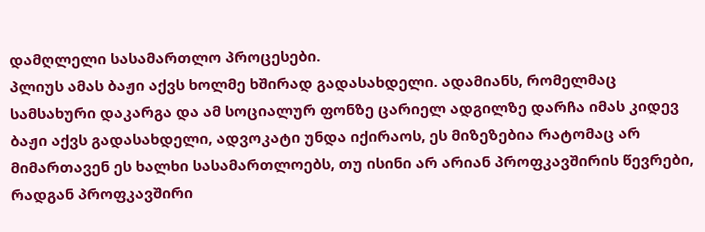დამღლელი სასამართლო პროცესები.
პლიუს ამას ბაჟი აქვს ხოლმე ხშირად გადასახდელი. ადამიანს, რომელმაც სამსახური დაკარგა და ამ სოციალურ ფონზე ცარიელ ადგილზე დარჩა იმას კიდევ ბაჟი აქვს გადასახდელი, ადვოკატი უნდა იქირაოს, ეს მიზეზებია რატომაც არ მიმართავენ ეს ხალხი სასამართლოებს, თუ ისინი არ არიან პროფკავშირის წევრები, რადგან პროფკავშირი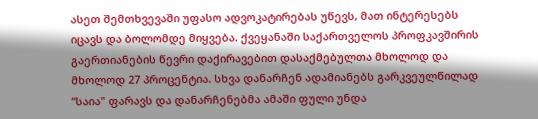ასეთ შემთხვევაში უფასო ადვოკატირებას უწევს, მათ ინტერესებს იცავს და ბოლომდე მიყვება. ქვეყანაში საქართველოს პროფკავშირის გაერთიანების წევრი დაქირავებით დასაქმებულთა მხოლოდ და მხოლოდ 27 პროცენტია. სხვა დანარჩენ ადამიანებს გარკვეულწილად “საია" ფარავს და დანარჩენებმა ამაში ფული უნდა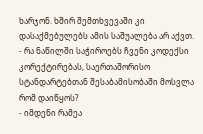ხარჯონ. ხშირ შემთხვევაში კი დასაქმებულებს ამის საშუალება არ აქვთ.
- რა ნაწილში საჭიროებს ჩვენი კოდექსი კორექტირებას, საერთაშორისო სტანდარტებთან შესაბამისობაში მოსვლა რომ დაიწყოს?
- იმდენი რამეა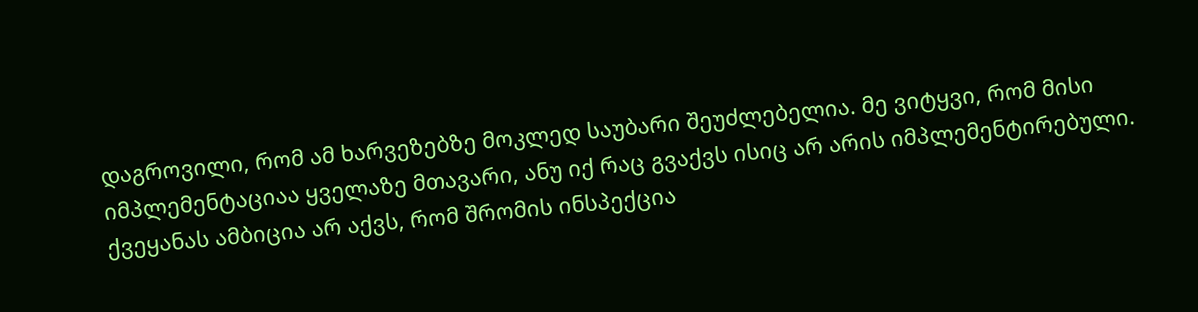დაგროვილი, რომ ამ ხარვეზებზე მოკლედ საუბარი შეუძლებელია. მე ვიტყვი, რომ მისი იმპლემენტაციაა ყველაზე მთავარი, ანუ იქ რაც გვაქვს ისიც არ არის იმპლემენტირებული. ქვეყანას ამბიცია არ აქვს, რომ შრომის ინსპექცია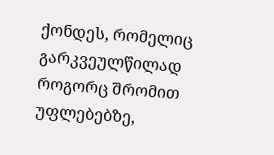ქონდეს, რომელიც გარკვეულწილად როგორც შრომით უფლებებზე,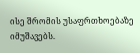ისე შრომის უსაფრთხოებაზე იმუშავებს.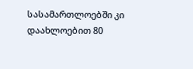სასამართლოებში კი დაახლოებით 80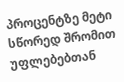პროცენტზე მეტი სწორედ შრომით უფლებებთან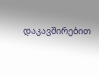დაკავშირებით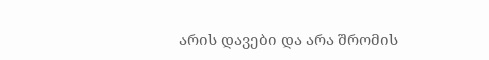არის დავები და არა შრომის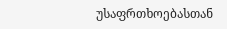უსაფრთხოებასთან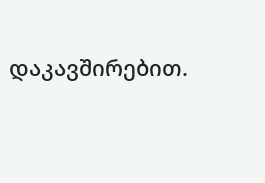დაკავშირებით.